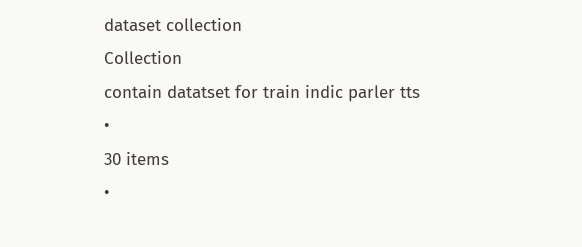dataset collection
Collection
contain datatset for train indic parler tts
•
30 items
•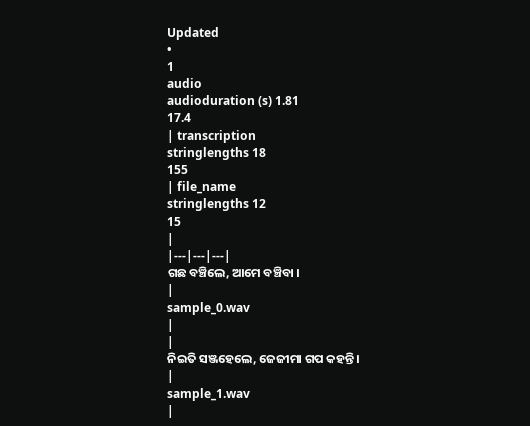Updated
•
1
audio
audioduration (s) 1.81
17.4
| transcription
stringlengths 18
155
| file_name
stringlengths 12
15
|
|---|---|---|
ଗଛ ବଞ୍ଚିଲେ, ଆମେ ବଞ୍ଚିବା ।
|
sample_0.wav
|
|
ନିଇତି ସଞ୍ଜହେଲେ, ଜେଜୀମା ଗପ କହନ୍ତି ।
|
sample_1.wav
|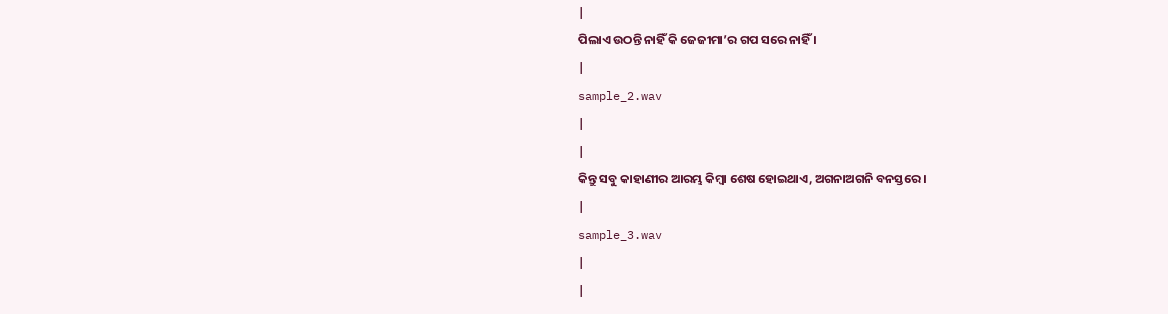|
ପିଲାଏ ଉଠନ୍ତି ନାହିଁ କି ଜେଜୀମା’ର ଗପ ସରେ ନାହିଁ ।
|
sample_2.wav
|
|
କିନ୍ତୁ ସବୁ କାହାଣୀର ଆରମ୍ଭ କିମ୍ବା ଶେଷ ହୋଇଥାଏ, ଅଗନାଅଗନି ବନସ୍ତରେ ।
|
sample_3.wav
|
|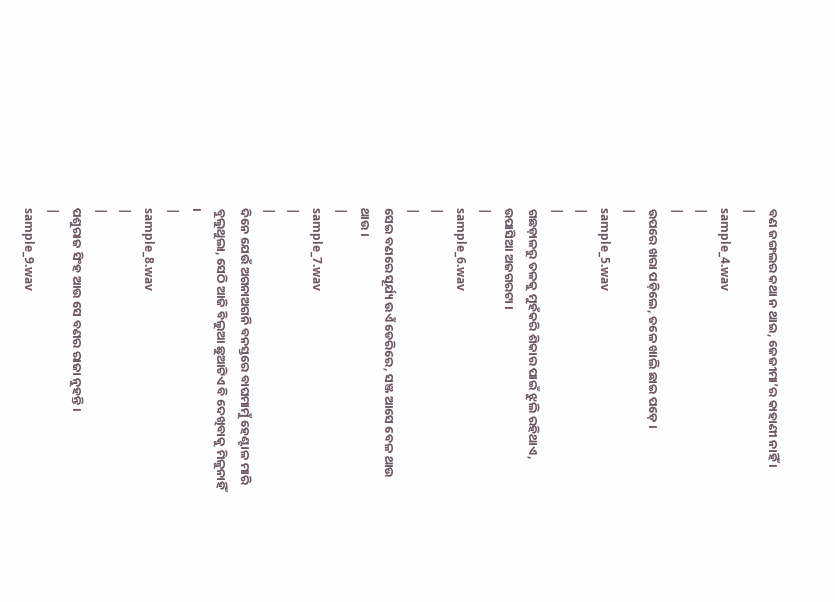ବଣ ଜଙ୍ଗଲର କଥା ନ ଥାଇ, ଜେଜୀମା’ର କାହାଣୀ ନାହିଁ ।
|
sample_4.wav
|
|
ଉପରେ ଖରା ପଡ଼ିଲେ, ତଳେ ଖାଲି ଛାଇ ପଡ଼େ ।
|
sample_5.wav
|
|
ଗଛଡ଼ାଳରୁ ତଳକୁ ମୁହଁକରି ଶିକାର ପାଇଁ ଝୁଲି ରହିଥାଏ, ଉପାସିଆ ଅଜଗରଟା ।
|
sample_6.wav
|
|
ସେଇ ବଣରେ ସୂର୍ଯ୍ୟ ଉଏଁ ଡେରିରେ, ସଞ୍ଜ ଆସେ ବେଳ ଥାଉ ଥାଉ ।
|
sample_7.wav
|
|
ଦିନେ ଯେଉଁ ଅଗନାଅଗନି ବନସ୍ତରେ ବାଘମାମୁଁ ହେଣ୍ଟାଳ ମାରି ବୁଲୁଥୁଲା, ସେଠି ଆଜି ବିଲୁଆ ଛୁଆଟିଏ ବି ଦେଖିବାକୁ ମିଳୁନାହିଁ ।
|
sample_8.wav
|
|
ପଶୁରାଜ ସିଂହ ଆଉ ସେ ବଣର ରାଜା ନୁହନ୍ତି ।
|
sample_9.wav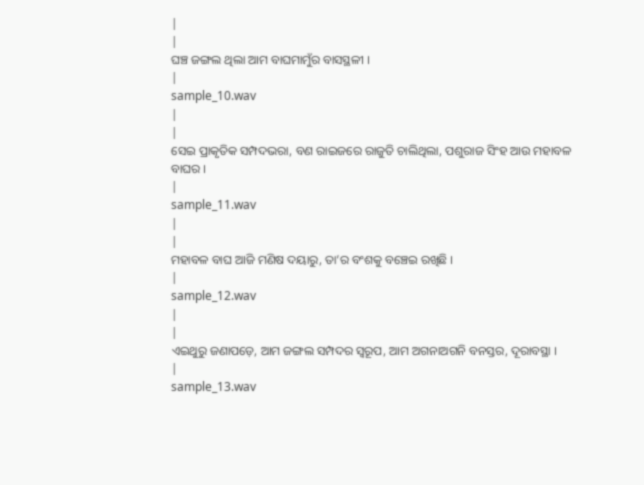|
|
ଘଞ୍ଚ ଜଙ୍ଗଲ ଥିଲା ଆମ ବାଘମାମୁଁର ବାସସ୍ଥଳୀ ।
|
sample_10.wav
|
|
ସେଇ ପ୍ରାକୃତିକ ସମ୍ପଦଭରା, ବଣ ରାଇଜରେ ରାଜୁତି ଚାଲିଥିଲା, ପଶୁରାଜ ସିଂହ ଆଉ ମହାବଳ ବାଘର ।
|
sample_11.wav
|
|
ମହାବଳ ବାଘ ଆଜି ମଣିଷ ଦୟାରୁ, ତା’ର ବଂଶକୁ ବଞ୍ଚେଇ ରଖିଛି ।
|
sample_12.wav
|
|
ଏଇଥୁରୁ ଜଣାପଡ଼େ, ଆମ ଜଙ୍ଗଲ ସମ୍ପଦର ସ୍ୱରୂପ, ଆମ ଅଗନାଅଗନି ବନସ୍ତର, ଦୂରାବସ୍ଥା ।
|
sample_13.wav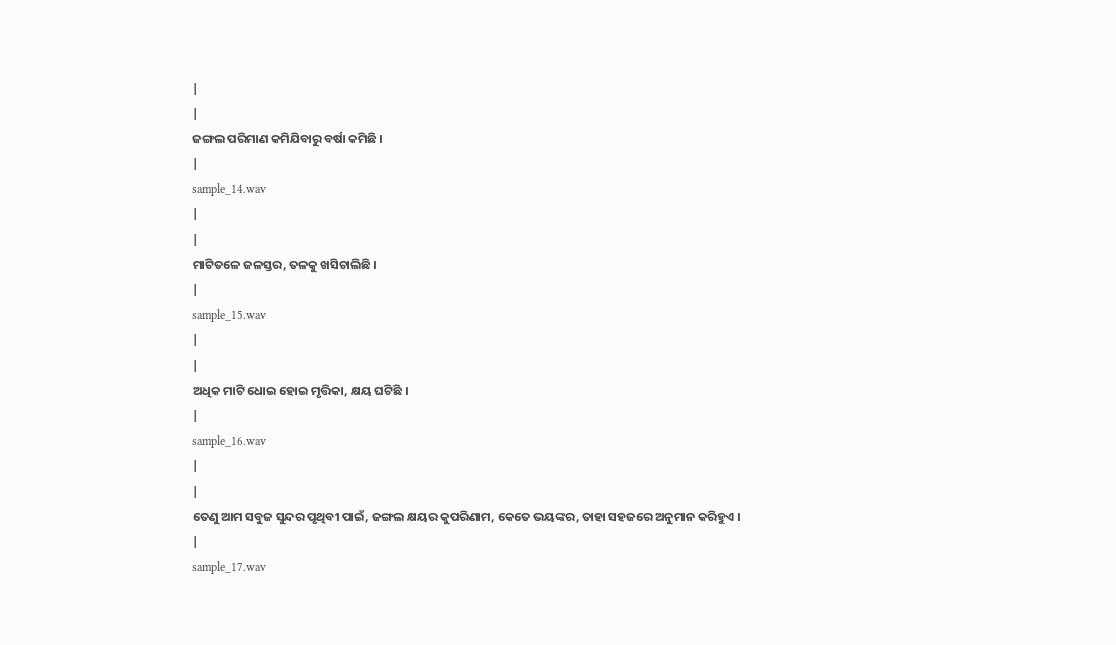|
|
ଜଙ୍ଗଲ ପରିମାଣ କମିଯିବାରୁ ବର୍ଷା କମିଛି ।
|
sample_14.wav
|
|
ମାଟିତଳେ ଜଳସ୍ତର, ତଳକୁ ଖସିଚାଲିଛି ।
|
sample_15.wav
|
|
ଅଧିକ ମାଟି ଧୋଇ ହୋଇ ମୃତ୍ତିକା, କ୍ଷୟ ଘଟିଛି ।
|
sample_16.wav
|
|
ତେଣୁ ଆମ ସବୁଜ ସୁନ୍ଦର ପୃଥିବୀ ପାଇଁ, ଜଙ୍ଗଲ କ୍ଷୟର କୁପରିଣାମ, କେତେ ଭୟଙ୍କର, ତାହା ସହଜରେ ଅନୁମାନ କରିହୁଏ ।
|
sample_17.wav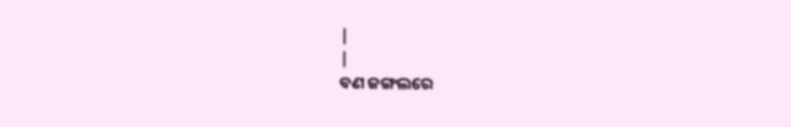|
|
ବଣ ଜଙ୍ଗଲରେ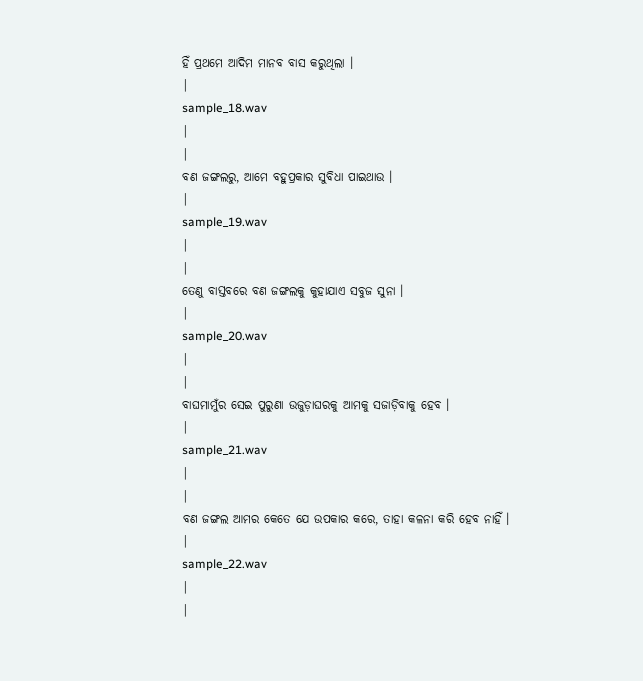ହିଁ ପ୍ରଥମେ ଆଦିମ ମାନବ ବାସ କରୁଥିଲା ।
|
sample_18.wav
|
|
ବଣ ଜଙ୍ଗଲରୁ, ଆମେ ବହୁପ୍ରକାର ସୁବିଧା ପାଇଥାଉ ।
|
sample_19.wav
|
|
ତେଣୁ ବାସ୍ତବରେ ବଣ ଜଙ୍ଗଲକୁ କୁହାଯାଏ ସବୁଜ ସୁନା ।
|
sample_20.wav
|
|
ବାଘମାମୁଁର ସେଇ ପୁରୁଣା ଉଜୁଡ଼ାଘରକୁ ଆମକୁ ସଜାଡ଼ିବାକୁ ହେବ ।
|
sample_21.wav
|
|
ବଣ ଜଙ୍ଗଲ ଆମର କେତେ ଯେ ଉପକାର କରେ, ତାହା କଳନା କରି ହେବ ନାହିଁ ।
|
sample_22.wav
|
|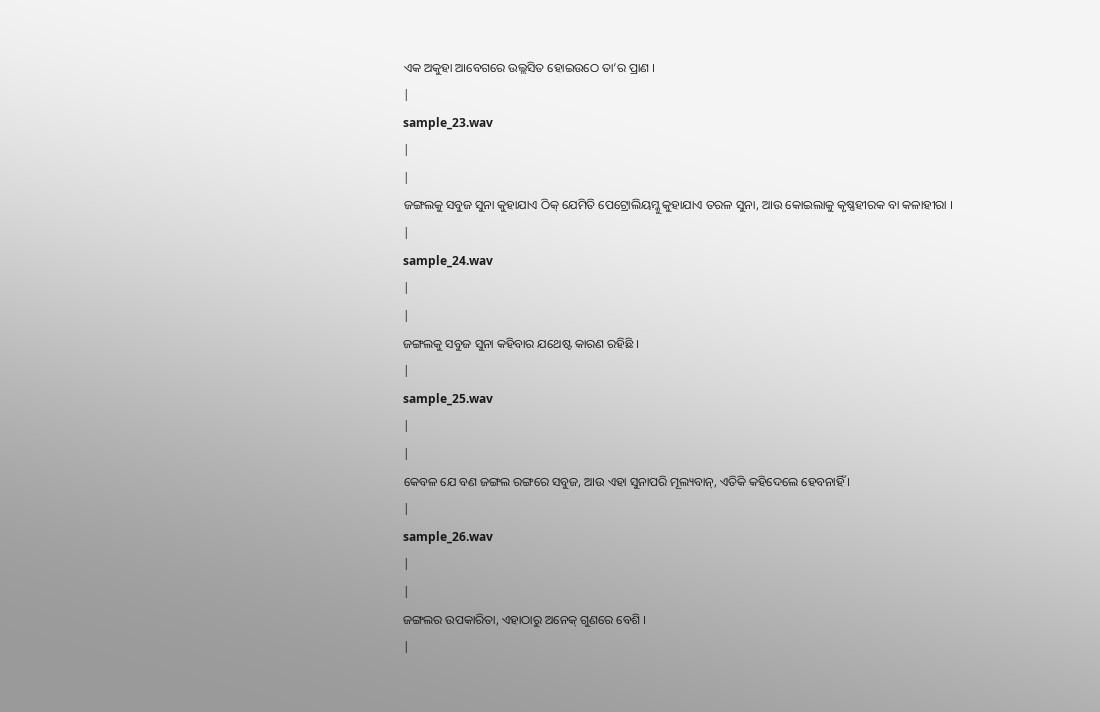ଏକ ଅକୁହା ଆବେଗରେ ଉଲ୍ଲସିତ ହୋଇଉଠେ ତା’ର ପ୍ରାଣ ।
|
sample_23.wav
|
|
ଜଙ୍ଗଲକୁ ସବୁଜ ସୁନା କୁହାଯାଏ ଠିକ୍ ଯେମିତି ପେଟ୍ରୋଲିୟମ୍କୁ କୁହାଯାଏ ତରଳ ସୁନା, ଆଉ କୋଇଲାକୁ କୃଷ୍ଣହୀରକ ବା କଳାହୀରା ।
|
sample_24.wav
|
|
ଜଙ୍ଗଲକୁ ସବୁଜ ସୁନା କହିବାର ଯଥେଷ୍ଟ କାରଣ ରହିଛି ।
|
sample_25.wav
|
|
କେବଳ ଯେ ବଣ ଜଙ୍ଗଲ ରଙ୍ଗରେ ସବୁଜ, ଆଉ ଏହା ସୁନାପରି ମୂଲ୍ୟବାନ୍, ଏତିକି କହିଦେଲେ ହେବନାହିଁ ।
|
sample_26.wav
|
|
ଜଙ୍ଗଲର ଉପକାରିତା, ଏହାଠାରୁ ଅନେକ୍ ଗୁଣରେ ବେଶି ।
|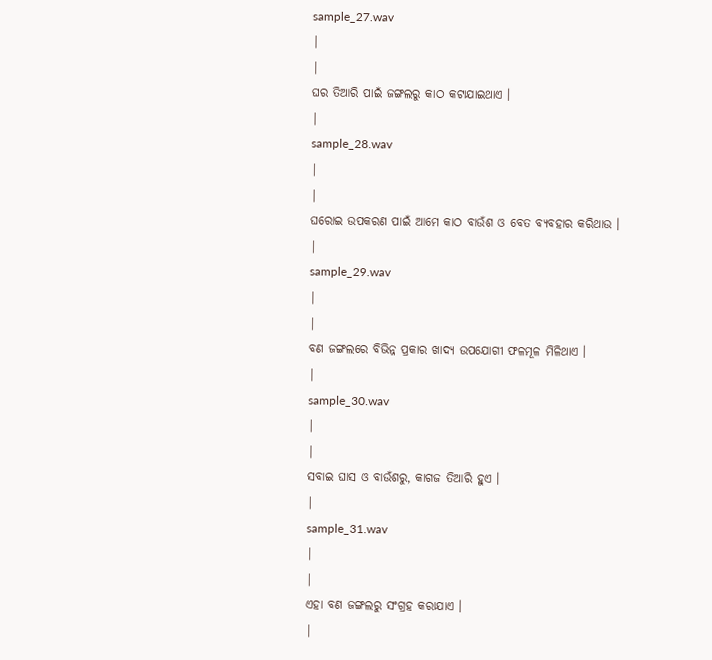sample_27.wav
|
|
ଘର ତିଆରି ପାଇଁ ଜଙ୍ଗଲରୁ କାଠ କଟାଯାଇଥାଏ ।
|
sample_28.wav
|
|
ଘରୋଇ ଉପକରଣ ପାଇଁ ଆମେ କାଠ ବାଉଁଶ ଓ ବେତ ବ୍ୟବହାର କରିଥାଉ ।
|
sample_29.wav
|
|
ବଣ ଜଙ୍ଗଲରେ ବିଭିନ୍ନ ପ୍ରକାର ଖାଦ୍ୟ ଉପଯୋଗୀ ଫଳମୂଳ ମିଳିଥାଏ ।
|
sample_30.wav
|
|
ସବାଇ ଘାସ ଓ ବାଉଁଶରୁ, କାଗଜ ତିଆରି ହୁଏ ।
|
sample_31.wav
|
|
ଏହା ବଣ ଜଙ୍ଗଲରୁ ସଂଗ୍ରହ କରାଯାଏ ।
|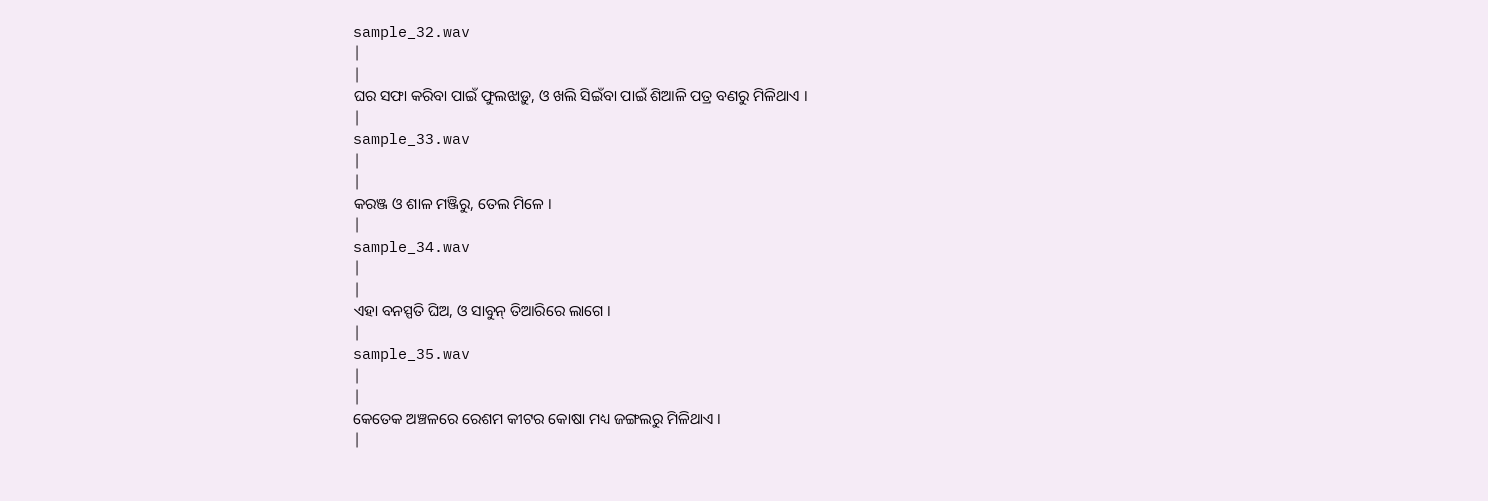sample_32.wav
|
|
ଘର ସଫା କରିବା ପାଇଁ ଫୁଲଝାଡ଼ୁ, ଓ ଖଲି ସିଇଁବା ପାଇଁ ଶିଆଳି ପତ୍ର ବଣରୁ ମିଳିଥାଏ ।
|
sample_33.wav
|
|
କରଞ୍ଜ ଓ ଶାଳ ମଞ୍ଜିରୁ, ତେଲ ମିଳେ ।
|
sample_34.wav
|
|
ଏହା ବନସ୍ପତି ଘିଅ, ଓ ସାବୁନ୍ ତିଆରିରେ ଲାଗେ ।
|
sample_35.wav
|
|
କେତେକ ଅଞ୍ଚଳରେ ରେଶମ କୀଟର କୋଷା ମଧ୍ୟ ଜଙ୍ଗଲରୁ ମିଳିଥାଏ ।
|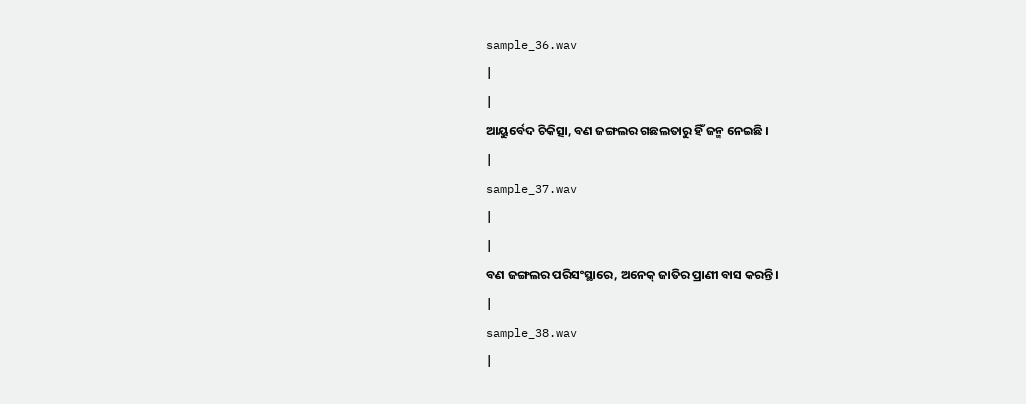sample_36.wav
|
|
ଆୟୁର୍ବେଦ ଚିକିତ୍ସା, ବଣ ଜଙ୍ଗଲର ଗଛଲତାରୁ ହିଁ ଜନ୍ମ ନେଇଛି ।
|
sample_37.wav
|
|
ବଣ ଜଙ୍ଗଲର ପରିସଂସ୍ଥାରେ, ଅନେକ୍ ଜାତିର ପ୍ରାଣୀ ବାସ କରନ୍ତି।
|
sample_38.wav
|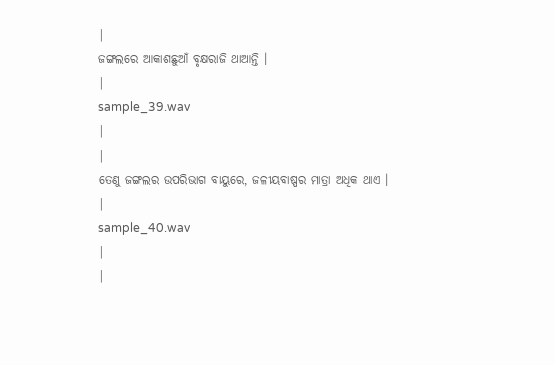|
ଜଙ୍ଗଲରେ ଆକାଶଛୁଆଁ ବୃକ୍ଷରାଜି ଥାଆନ୍ତି ।
|
sample_39.wav
|
|
ତେଣୁ ଜଙ୍ଗଲର ଉପରିଭାଗ ବାୟୁରେ, ଜଳୀୟବାଷ୍ପର ମାତ୍ରା ଅଧିକ ଥାଏ ।
|
sample_40.wav
|
|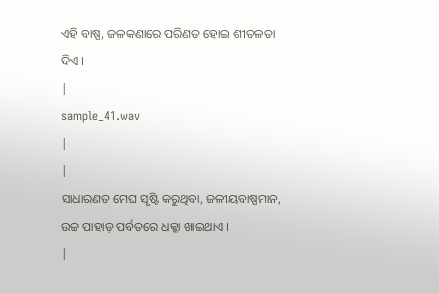ଏହି ବାଷ୍ପ, ଜଳକଣାରେ ପରିଣତ ହୋଇ ଶୀତଳତା ଦିଏ ।
|
sample_41.wav
|
|
ସାଧାରଣତ ମେଘ ସୃଷ୍ଟି କରୁଥିବା, ଜଳୀୟବାଷ୍ପମାନ, ଉଚ୍ଚ ପାହାଡ଼ ପର୍ବତରେ ଧକ୍କା ଖାଇଥାଏ ।
|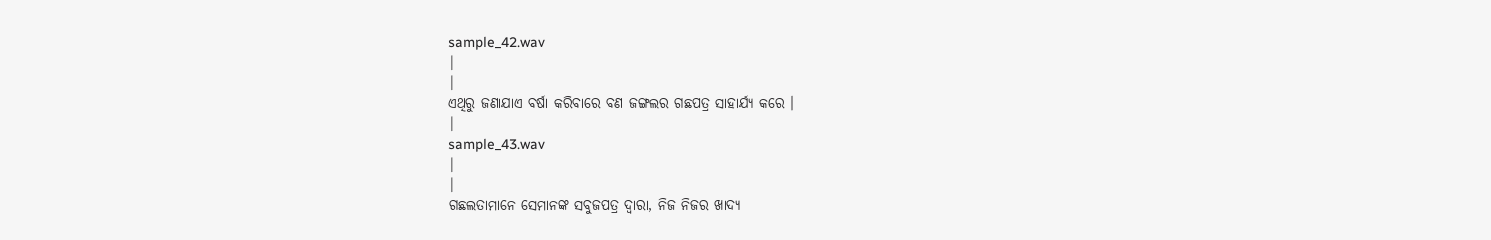sample_42.wav
|
|
ଏଥିରୁ ଜଣାଯାଏ ବର୍ଷା କରିବାରେ ବଣ ଜଙ୍ଗଲର ଗଛପତ୍ର ସାହାର୍ଯ୍ୟ କରେ ।
|
sample_43.wav
|
|
ଗଛଲତାମାନେ ସେମାନଙ୍କ ସବୁଜପତ୍ର ଦ୍ଵାରା, ନିଜ ନିଜର ଖାଦ୍ୟ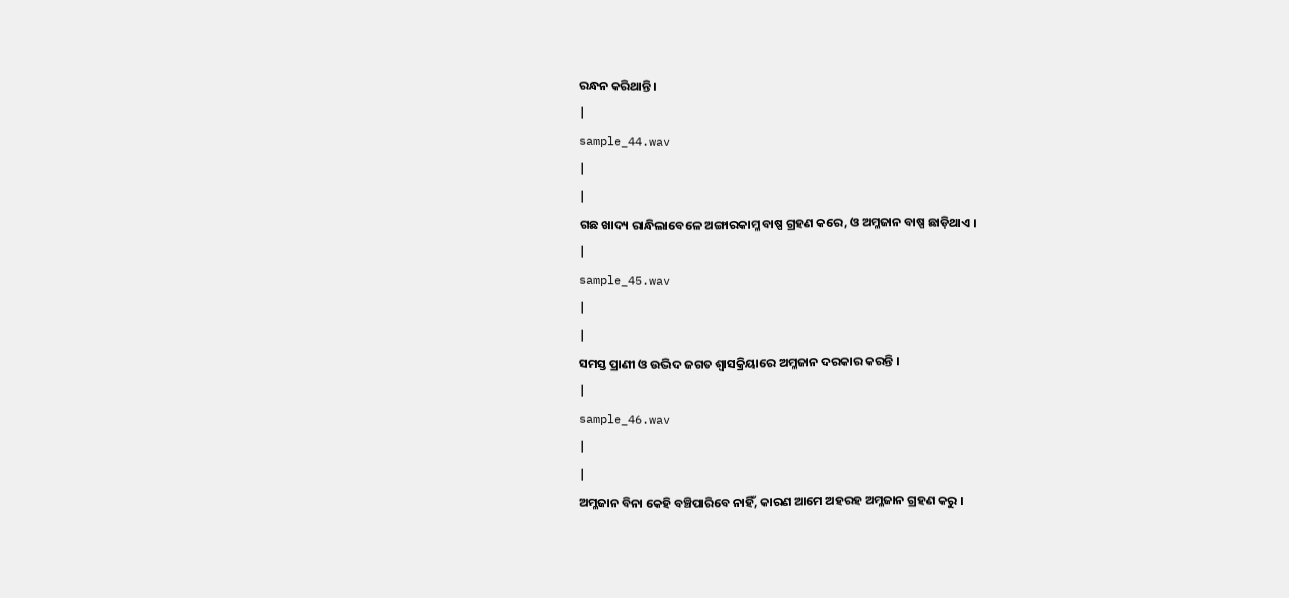ରନ୍ଧନ କରିଥାନ୍ତି ।
|
sample_44.wav
|
|
ଗଛ ଖାଦ୍ୟ ରାନ୍ଧିଲାବେଳେ ଅଙ୍ଗାରକାମ୍ଳ ବାଷ୍ପ ଗ୍ରହଣ କରେ, ଓ ଅମ୍ଳଜାନ ବାଷ୍ପ ଛାଡ଼ିଥାଏ ।
|
sample_45.wav
|
|
ସମସ୍ତ ପ୍ରାଣୀ ଓ ଉଦ୍ଭିଦ ଜଗତ ଶ୍ଵାସକ୍ରିୟାରେ ଅମ୍ଳଜାନ ଦରକାର କରନ୍ତି ।
|
sample_46.wav
|
|
ଅମ୍ଳଜାନ ବିନା କେହି ବଞ୍ଚିପାରିବେ ନାହିଁ, କାରଣ ଆମେ ଅହରହ ଅମ୍ଳଜାନ ଗ୍ରହଣ କରୁ ।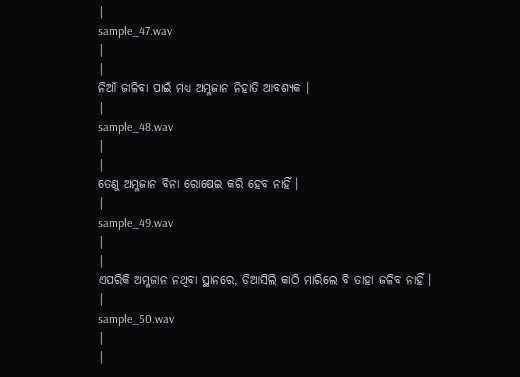|
sample_47.wav
|
|
ନିଆଁ ଜାଳିବା ପାଇଁ ମଧ୍ୟ ଅମ୍ଳଜାନ ନିହାତି ଆବଶ୍ୟକ ।
|
sample_48.wav
|
|
ତେଣୁ ଅମ୍ଳଜାନ ବିନା ରୋଷେଇ କରି ହେବ ନାହିଁ ।
|
sample_49.wav
|
|
ଏପରିକି ଅମ୍ଳଜାନ ନଥିବା ସ୍ଥାନରେ, ଡିଆସିଲି କାଠି ମାରିଲେ ବି ତାହା ଜଳିବ ନାହିଁ ।
|
sample_50.wav
|
|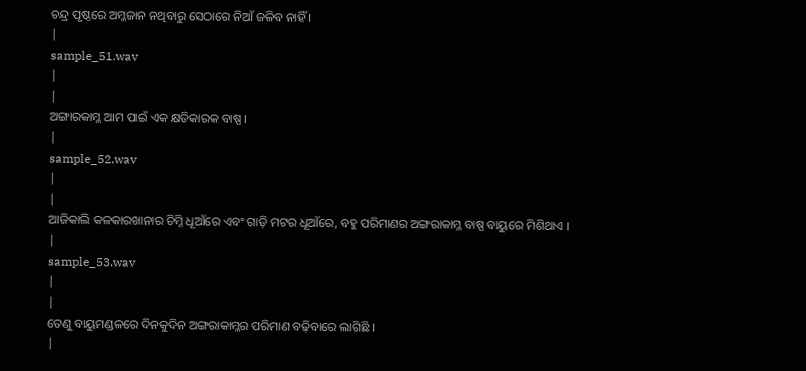ଚନ୍ଦ୍ର ପୃଷ୍ଠରେ ଅମ୍ଳଜାନ ନଥିବାରୁ ସେଠାରେ ନିଆଁ ଜଳିବ ନାହିଁ ।
|
sample_51.wav
|
|
ଅଙ୍ଗାରକାମ୍ଳ ଆମ ପାଇଁ ଏକ କ୍ଷତିକାରକ ବାଷ୍ପ ।
|
sample_52.wav
|
|
ଆଜିକାଲି କଳକାରଖାନାର ଚିମ୍ନି ଧୂଆଁରେ ଏବଂ ଗାଡ଼ି ମଟର ଧୂଆଁରେ, ବହୁ ପରିମାଣର ଅଙ୍ଗରାକାମ୍ଳ ବାଷ୍ପ ବାୟୁରେ ମିଶିଥାଏ ।
|
sample_53.wav
|
|
ତେଣୁ ବାୟୁମଣ୍ଡଳରେ ଦିନକୁଦିନ ଅଙ୍ଗରାକାମ୍ଳର ପରିମାଣ ବଢ଼ିବାରେ ଲାଗିଛି ।
|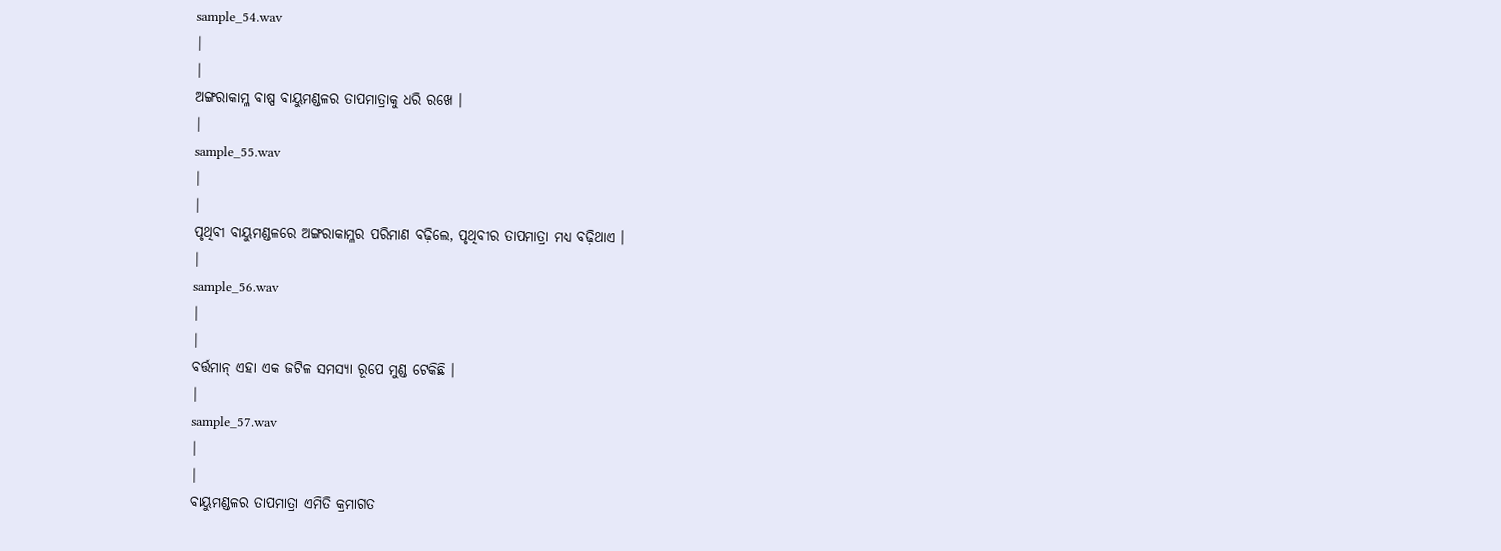sample_54.wav
|
|
ଅଙ୍ଗରାକାମ୍ଳ ବାଷ୍ପ ବାୟୁମଣ୍ଡଳର ତାପମାତ୍ରାକୁ ଧରି ରଖେ ।
|
sample_55.wav
|
|
ପୃଥିବୀ ବାୟୁମଣ୍ଡଳରେ ଅଙ୍ଗରାକାମ୍ଳର ପରିମାଣ ବଢ଼ିଲେ, ପୃଥିବୀର ତାପମାତ୍ରା ମଧ୍ୟ ବଢ଼ିଥାଏ ।
|
sample_56.wav
|
|
ବର୍ତ୍ତମାନ୍ ଏହା ଏକ ଜଟିଳ ସମସ୍ୟା ରୂପେ ମୁଣ୍ଡ ଟେକିଛି ।
|
sample_57.wav
|
|
ବାୟୁମଣ୍ଡଳର ତାପମାତ୍ରା ଏମିତି କ୍ରମାଗତ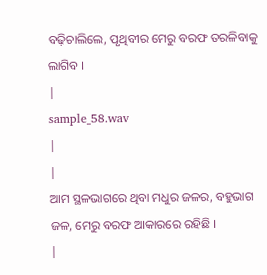ବଢ଼ିଚାଲିଲେ, ପୃଥିବୀର ମେରୁ ବରଫ ତରଳିବାକୁ ଲାଗିବ ।
|
sample_58.wav
|
|
ଆମ ସ୍ଥଳଭାଗରେ ଥିବା ମଧୁର ଜଳର, ବହୁଭାଗ ଜଳ, ମେରୁ ବରଫ ଆକାରରେ ରହିଛି ।
|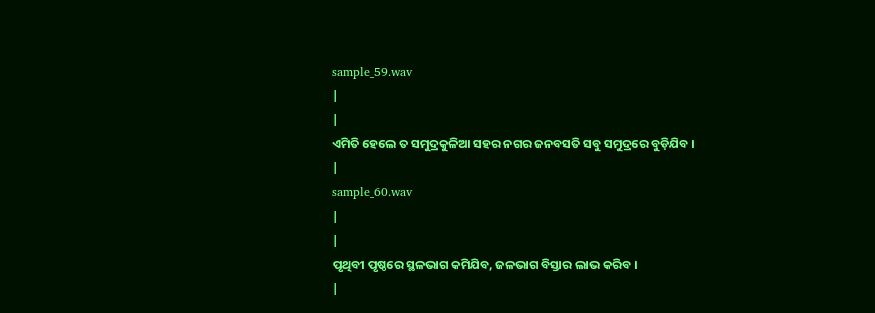sample_59.wav
|
|
ଏମିତି ହେଲେ ତ ସମୁଦ୍ରକୁଳିଆ ସହର ନଗର ଜନବସତି ସବୁ ସମୁଦ୍ରରେ ବୁଡ଼ିଯିବ ।
|
sample_60.wav
|
|
ପୃଥିବୀ ପୃଷ୍ଠରେ ସ୍ଥଳଭାଗ କମିଯିବ, ଜଳଭାଗ ବିସ୍ତାର ଲାଭ କରିବ ।
|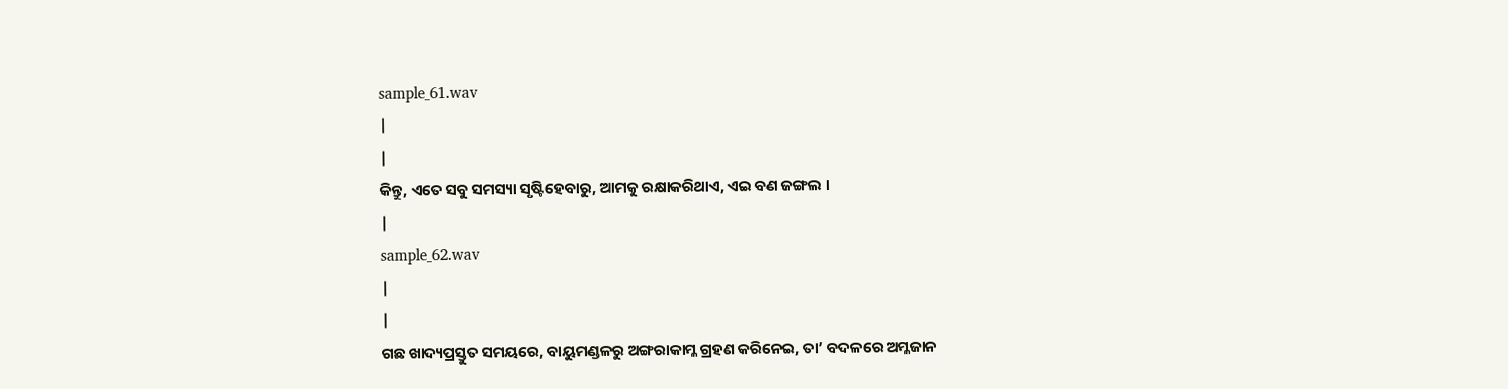sample_61.wav
|
|
କିନ୍ତୁ, ଏତେ ସବୁ ସମସ୍ୟା ସୃଷ୍ଟିହେବାରୁ, ଆମକୁ ରକ୍ଷାକରିଥାଏ, ଏଇ ବଣ ଜଙ୍ଗଲ ।
|
sample_62.wav
|
|
ଗଛ ଖାଦ୍ୟପ୍ରସ୍ତୁତ ସମୟରେ, ବାୟୁମଣ୍ଡଳରୁ ଅଙ୍ଗରାକାମ୍ଳ ଗ୍ରହଣ କରିନେଇ, ତା’ ବଦଳରେ ଅମ୍ଳଜାନ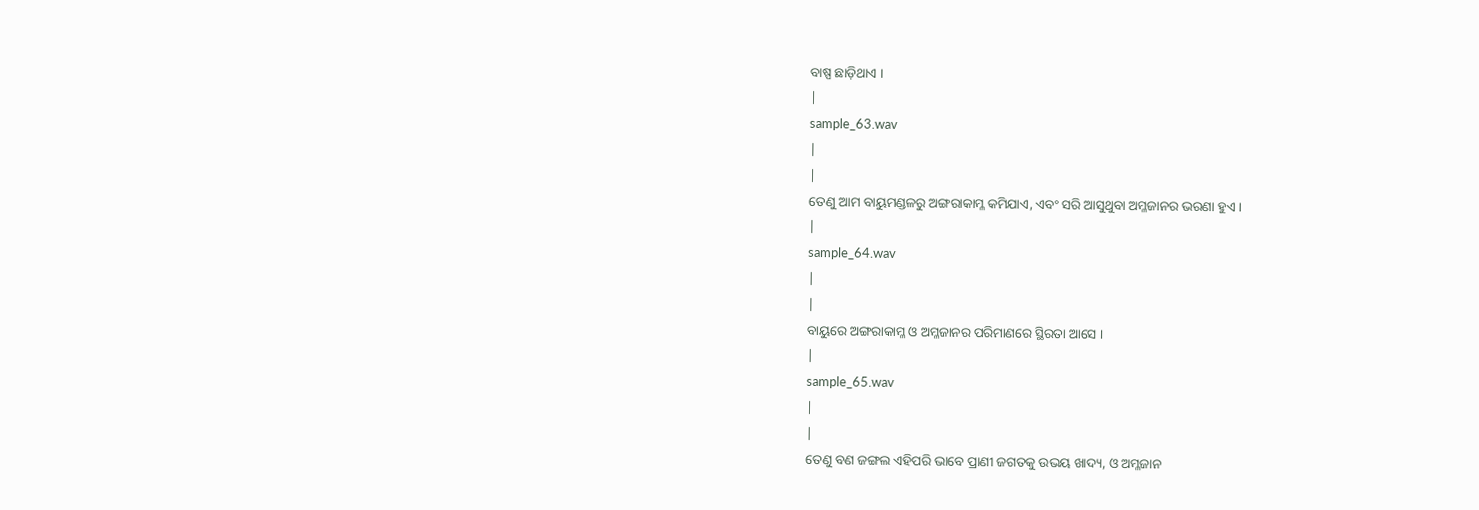ବାଷ୍ପ ଛାଡ଼ିଥାଏ ।
|
sample_63.wav
|
|
ତେଣୁ ଆମ ବାୟୁମଣ୍ଡଳରୁ ଅଙ୍ଗରାକାମ୍ଳ କମିଯାଏ, ଏବଂ ସରି ଆସୁଥୁବା ଅମ୍ଳଜାନର ଭରଣା ହୁଏ ।
|
sample_64.wav
|
|
ବାୟୁରେ ଅଙ୍ଗରାକାମ୍ଳ ଓ ଅମ୍ଳଜାନର ପରିମାଣରେ ସ୍ଥିରତା ଆସେ ।
|
sample_65.wav
|
|
ତେଣୁ ବଣ ଜଙ୍ଗଲ ଏହିପରି ଭାବେ ପ୍ରାଣୀ ଜଗତକୁ ଉଭୟ ଖାଦ୍ୟ, ଓ ଅମ୍ଳଜାନ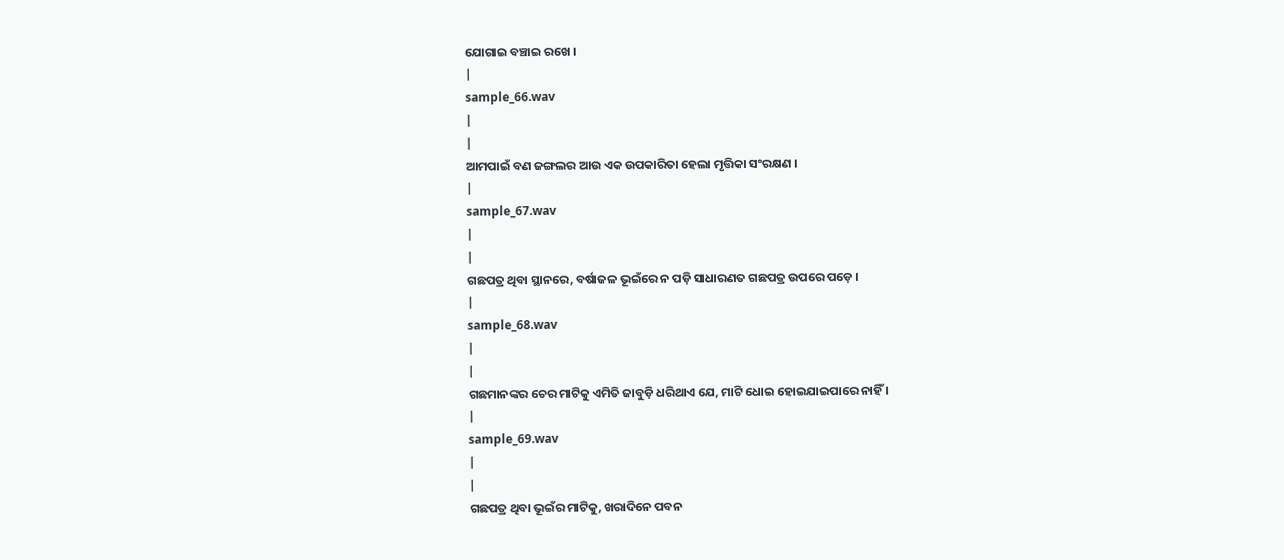ଯୋଗାଇ ବଞ୍ଚାଇ ରଖେ ।
|
sample_66.wav
|
|
ଆମପାଇଁ ବଣ ଜଙ୍ଗଲର ଆଉ ଏକ ଉପକାରିତା ହେଲା ମୃତ୍ତିକା ସଂରକ୍ଷଣ ।
|
sample_67.wav
|
|
ଗଛପତ୍ର ଥିବା ସ୍ଥାନରେ, ବର୍ଷାଜଳ ଭୂଇଁରେ ନ ପଡ଼ି ସାଧାରଣତ ଗଛପତ୍ର ଉପରେ ପଡ଼େ ।
|
sample_68.wav
|
|
ଗଛମାନଙ୍କର ଚେର ମାଟିକୁ ଏମିତି ଜାବୁଡ଼ି ଧରିଥାଏ ଯେ, ମାଟି ଧୋଇ ହୋଇଯାଇପାରେ ନାହିଁ ।
|
sample_69.wav
|
|
ଗଛପତ୍ର ଥିବା ଭୂଇଁର ମାଟିକୁ, ଖରାଦିନେ ପବନ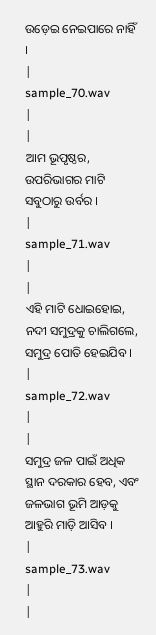ଉଡ଼େଇ ନେଇପାରେ ନାହିଁ ।
|
sample_70.wav
|
|
ଆମ ଭୂପୃଷ୍ଠର, ଉପରିଭାଗର ମାଟି ସବୁଠାରୁ ଉର୍ବର ।
|
sample_71.wav
|
|
ଏହି ମାଟି ଧୋଇହୋଇ, ନଦୀ ସମୁଦ୍ରକୁ ଚାଲିଗଲେ, ସମୁଦ୍ର ପୋତି ହେଇଯିବ ।
|
sample_72.wav
|
|
ସମୁଦ୍ର ଜଳ ପାଇଁ ଅଧିକ ସ୍ଥାନ ଦରକାର ହେବ, ଏବଂ ଜଳଭାଗ ଭୂମି ଆଡ଼କୁ ଆହୁରି ମାଡ଼ି ଆସିବ ।
|
sample_73.wav
|
|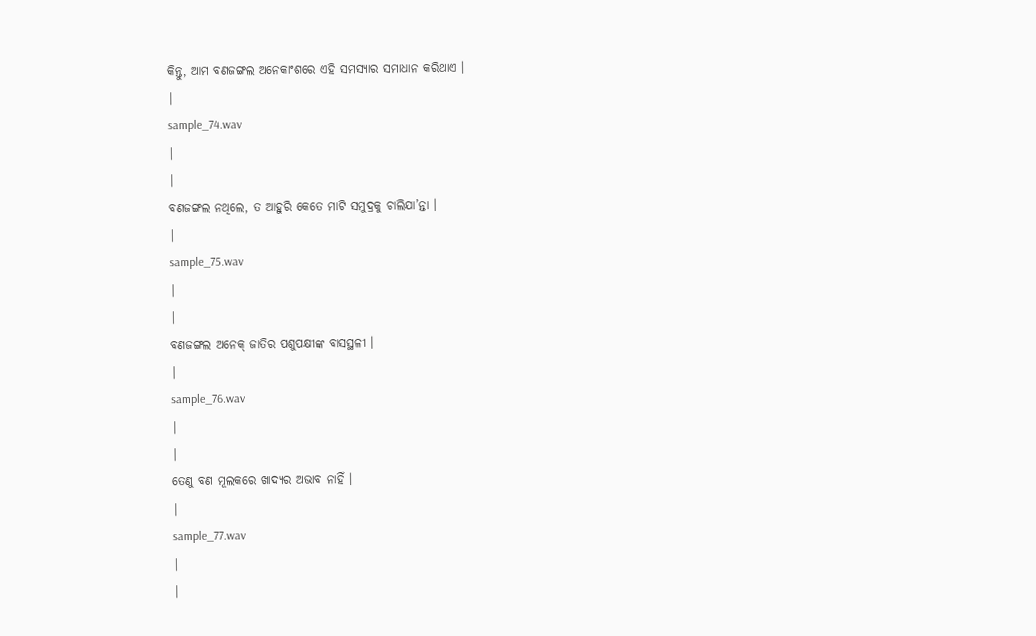କିନ୍ତୁ, ଆମ ବଣଜଙ୍ଗଲ ଅନେକାଂଶରେ ଏହି ସମସ୍ୟାର ସମାଧାନ କରିଥାଏ ।
|
sample_74.wav
|
|
ବଣଜଙ୍ଗଲ ନଥିଲେ, ତ ଆହୁରି କେତେ ମାଟି ସମୁଦ୍ରକୁ ଚାଲିଯା’ନ୍ତା ।
|
sample_75.wav
|
|
ବଣଜଙ୍ଗଲ ଅନେକ୍ ଜାତିର ପଶୁପକ୍ଷୀଙ୍କ ବାସସ୍ଥଳୀ ।
|
sample_76.wav
|
|
ତେଣୁ ବଣ ମୂଲକରେ ଖାଦ୍ୟର ଅଭାବ ନାହିଁ ।
|
sample_77.wav
|
|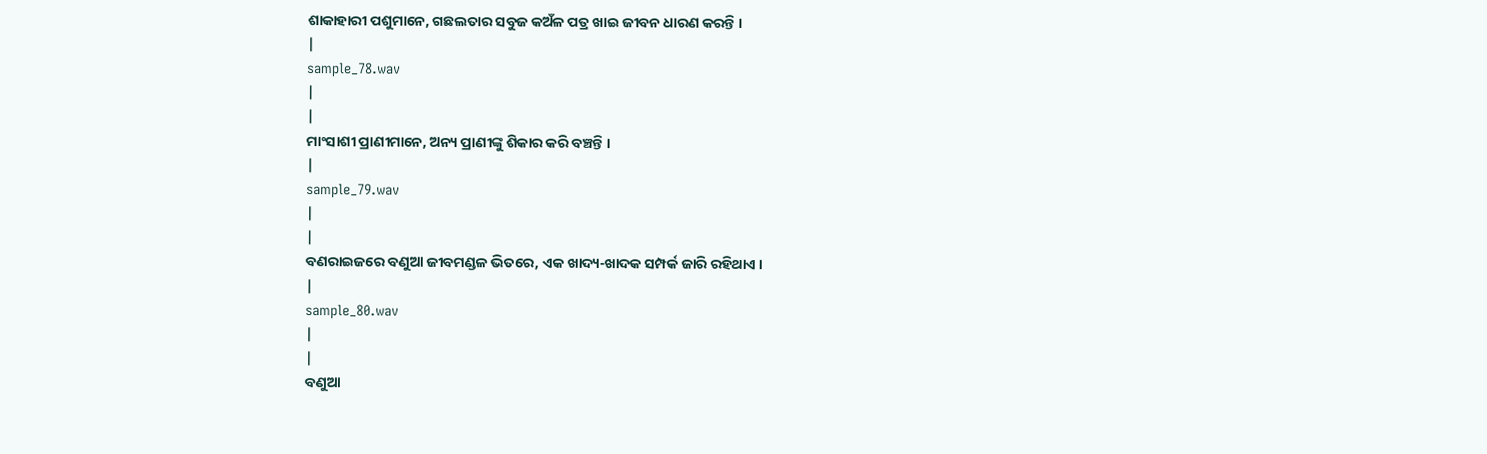ଶାକାହାରୀ ପଶୁମାନେ, ଗଛଲତାର ସବୁଜ କଅଁଳ ପତ୍ର ଖାଇ ଜୀବନ ଧାରଣ କରନ୍ତି ।
|
sample_78.wav
|
|
ମାଂସାଶୀ ପ୍ରାଣୀମାନେ, ଅନ୍ୟ ପ୍ରାଣୀଙ୍କୁ ଶିକାର କରି ବଞ୍ଚନ୍ତି ।
|
sample_79.wav
|
|
ବଣରାଇଜରେ ବଣୁଆ ଜୀବମଣ୍ଡଳ ଭିତରେ, ଏକ ଖାଦ୍ୟ-ଖାଦକ ସମ୍ପର୍କ ଜାରି ରହିଥାଏ ।
|
sample_80.wav
|
|
ବଣୁଆ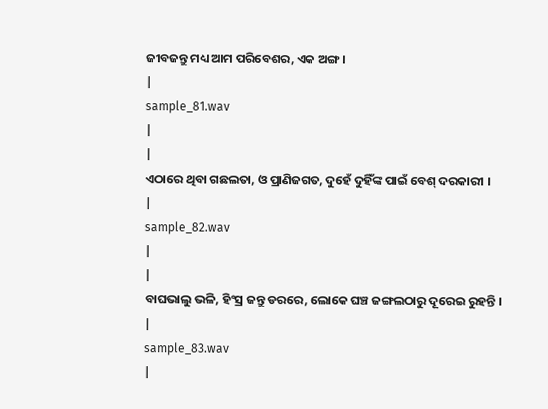ଜୀବଜନ୍ତୁ ମଧ୍ୟ ଆମ ପରିବେଶର, ଏକ ଅଙ୍ଗ ।
|
sample_81.wav
|
|
ଏଠାରେ ଥିବା ଗଛଲତା, ଓ ପ୍ରାଣିଜଗତ, ଦୁହେଁ ଦୁହିଁଙ୍କ ପାଇଁ ବେଶ୍ ଦରକାରୀ ।
|
sample_82.wav
|
|
ବାଘଭାଲୁ ଭଳି, ହିଂସ୍ର ଜନ୍ତୁ ଡରରେ, ଲୋକେ ଘଞ୍ଚ ଜଙ୍ଗଲଠାରୁ ଦୂରେଇ ରୁହନ୍ତି ।
|
sample_83.wav
|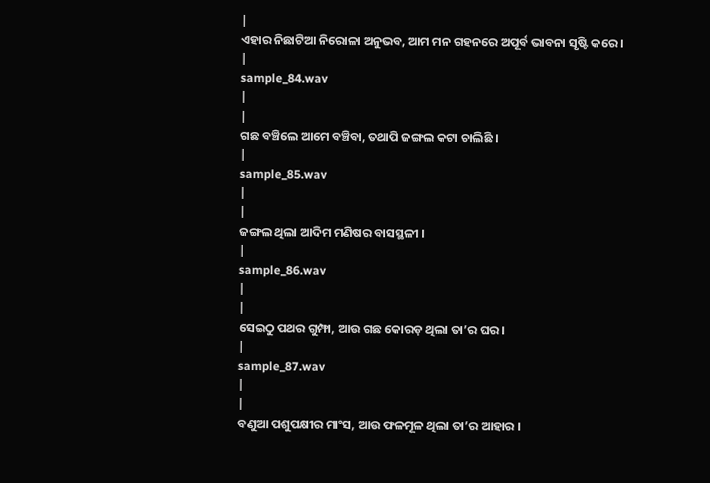|
ଏହାର ନିଛାଟିଆ ନିରୋଳା ଅନୁଭବ, ଆମ ମନ ଗହନରେ ଅପୂର୍ବ ଭାବନା ସୃଷ୍ଟି କରେ ।
|
sample_84.wav
|
|
ଗଛ ବଞ୍ଚିଲେ ଆମେ ବଞ୍ଚିବା, ତଥାପି ଜଙ୍ଗଲ କଟା ଚାଲିଛି ।
|
sample_85.wav
|
|
ଜଙ୍ଗଲ ଥିଲା ଆଦିମ ମଣିଷର ବାସସ୍ଥଳୀ ।
|
sample_86.wav
|
|
ସେଇଠୁ ପଥର ଗୁମ୍ଫା, ଆଉ ଗଛ କୋରଡ଼ ଥିଲା ତା’ର ଘର ।
|
sample_87.wav
|
|
ବଣୁଆ ପଶୁପକ୍ଷୀର ମାଂସ, ଆଉ ଫଳମୂଳ ଥିଲା ତା’ର ଆହାର ।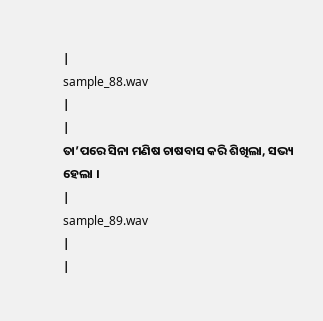|
sample_88.wav
|
|
ତା’ପରେ ସିନା ମଣିଷ ଚାଷବାସ କରି ଶିଖିଲା, ସଭ୍ୟ ହେଲା ।
|
sample_89.wav
|
|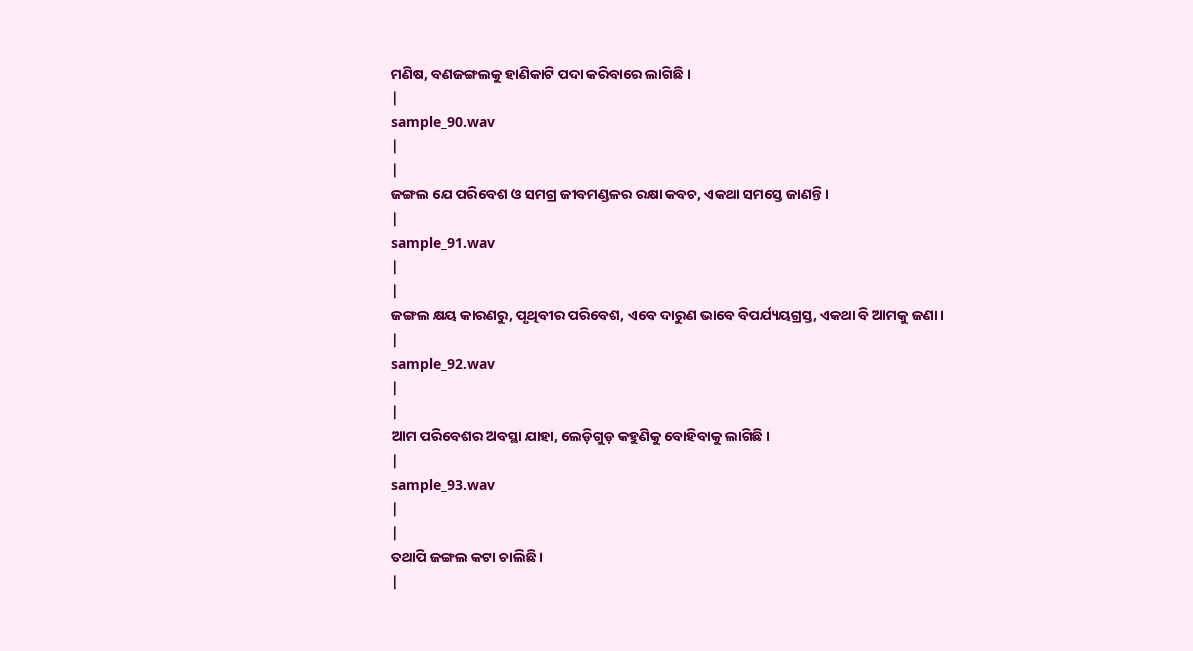ମଣିଷ, ବଣଜଙ୍ଗଲକୁ ହାଣିକାଟି ପଦା କରିବାରେ ଲାଗିଛି ।
|
sample_90.wav
|
|
ଜଙ୍ଗଲ ଯେ ପରିବେଶ ଓ ସମଗ୍ର ଜୀବମଣ୍ଡଳର ରକ୍ଷା କବଚ, ଏକଥା ସମସ୍ତେ ଜାଣନ୍ତି ।
|
sample_91.wav
|
|
ଜଙ୍ଗଲ କ୍ଷୟ କାରଣରୁ, ପୃଥିବୀର ପରିବେଶ, ଏବେ ଦାରୁଣ ଭାବେ ବିପର୍ଯ୍ୟୟଗ୍ରସ୍ତ, ଏକଥା ବି ଆମକୁ ଜଣା ।
|
sample_92.wav
|
|
ଆମ ପରିବେଶର ଅବସ୍ଥା ଯାହା, ଲେଡ଼ିଗୁଡ଼ କହୁଣିକୁ ବୋହିବାକୁ ଲାଗିଛି ।
|
sample_93.wav
|
|
ତଥାପି ଜଙ୍ଗଲ କଟା ଚାଲିଛି ।
|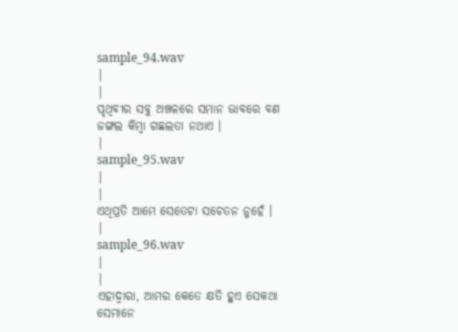sample_94.wav
|
|
ପୃଥିବୀର ସବୁ ଅଞ୍ଚଳରେ ସମାନ ଭାବରେ ବଣ ଜଙ୍ଗଲ କିମ୍ବା ଗଛଲତା ନଥାଏ ।
|
sample_95.wav
|
|
ଏଥିପ୍ରତି ଆମେ ସେତେଟା ସଚେତନ ନୁହେଁ ।
|
sample_96.wav
|
|
ଏହାଦ୍ଵାରା, ଆମର କେତେ କ୍ଷତି ହୁଏ ସେକଥା ସେମାନେ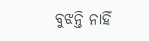ବୁଝନ୍ତି ନାହିଁ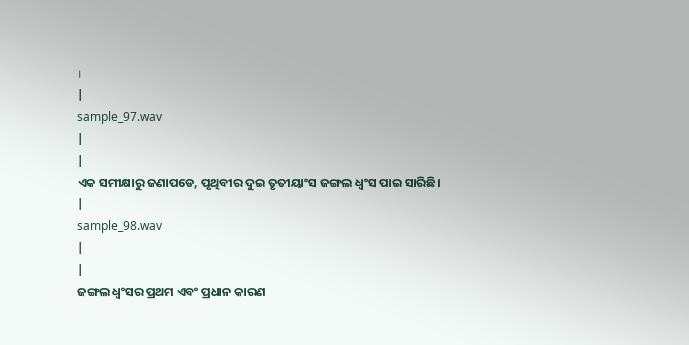।
|
sample_97.wav
|
|
ଏକ ସମୀକ୍ଷାରୁ ଜଣାପଡେ, ପୃଥିବୀର ଦୁଇ ତୃତୀୟାଂସ ଜଙ୍ଗଲ ଧ୍ଵଂସ ପାଇ ସାରିଛି।
|
sample_98.wav
|
|
ଜଙ୍ଗଲ ଧ୍ଵଂସର ପ୍ରଥମ ଏବଂ ପ୍ରଧାନ କାରଣ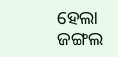ହେଲା ଜଙ୍ଗଲ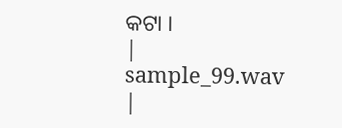କଟା ।
|
sample_99.wav
|